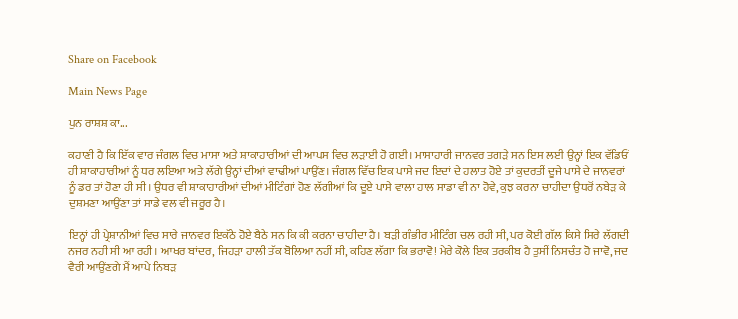Share on Facebook

Main News Page

ਪੁਨ ਰਾਸ਼ਸ਼ ਕਾ...

ਕਹਾਣੀ ਹੈ ਕਿ ਇੱਕ ਵਾਰ ਜੰਗਲ ਵਿਚ ਮਾਸਾ ਅਤੇ ਸ਼ਾਕਾਹਾਰੀਆਂ ਦੀ ਆਪਸ ਵਿਚ ਲੜਾਈ ਹੋ ਗਈ। ਮਾਸਾਹਾਰੀ ਜਾਨਵਰ ਤਗੜੇ ਸਨ ਇਸ ਲਈ ਉਨ੍ਹਾਂ ਇਕ ਵੱਡਿਓਂ ਹੀ ਸ਼ਾਕਾਹਾਰੀਆਂ ਨੂੰ ਧਰ ਲਇਆ ਅਤੇ ਲੱਗੇ ਉਨ੍ਹਾਂ ਦੀਆਂ ਵਾਢੀਆਂ ਪਾਉਂਣ। ਜੰਗਲ ਵਿੱਚ ਇਕ ਪਾਸੇ ਜਦ ਇਦਾਂ ਦੇ ਹਲਾਤ ਹੋਏ ਤਾਂ ਕੁਦਰਤੀਂ ਦੂਜੇ ਪਾਸੇ ਦੇ ਜਾਨਵਰਾਂ ਨੂੰ ਡਰ ਤਾਂ ਹੋਣਾ ਹੀ ਸੀ। ਉਧਰ ਵੀ ਸ਼ਾਕਾਹਾਰੀਆਂ ਦੀਆਂ ਮੀਟਿੰਗਾਂ ਹੋਣ ਲੱਗੀਆਂ ਕਿ ਦੂਏ ਪਾਸੇ ਵਾਲਾ ਹਾਲ ਸਾਡਾ ਵੀ ਨਾ ਹੋਵੇ, ਕੁਝ ਕਰਨਾ ਚਾਹੀਦਾ ਉਧਰੋਂ ਨਬੇੜ ਕੇ ਦੁਸ਼ਮਣਾ ਆਉਂਣਾ ਤਾਂ ਸਾਡੇ ਵਲ ਵੀ ਜਰੂਰ ਹੈ।

ਇਨ੍ਹਾਂ ਹੀ ਪ੍ਰੇਸ਼ਾਨੀਆਂ ਵਿਚ ਸਾਰੇ ਜਾਨਵਰ ਇਕੱਠੇ ਹੋਏ ਬੈਠੇ ਸਨ ਕਿ ਕੀ ਕਰਨਾ ਚਾਹੀਦਾ ਹੈ। ਬੜੀ ਗੰਭੀਰ ਮੀਟਿੰਗ ਚਲ ਰਹੀ ਸੀ, ਪਰ ਕੋਈ ਗੱਲ ਕਿਸੇ ਸਿਰੇ ਲੱਗਦੀ ਨਜਰ ਨਹੀ ਸੀ ਆ ਰਹੀ। ਆਖਰ ਬਾਂਦਰ, ਜਿਹੜਾ ਹਾਲੀ ਤੱਕ ਬੋਲਿਆ ਨਹੀਂ ਸੀ, ਕਹਿਣ ਲੱਗਾ ਕਿ ਭਰਾਵੋ! ਮੇਰੇ ਕੋਲੇ ਇਕ ਤਰਕੀਬ ਹੈ ਤੁਸੀਂ ਨਿਸਚੰਤ ਹੋ ਜਾਵੋ, ਜਦ ਵੈਰੀ ਆਉਂਣਗੇ ਮੈਂ ਆਪੇ ਨਿਬੜ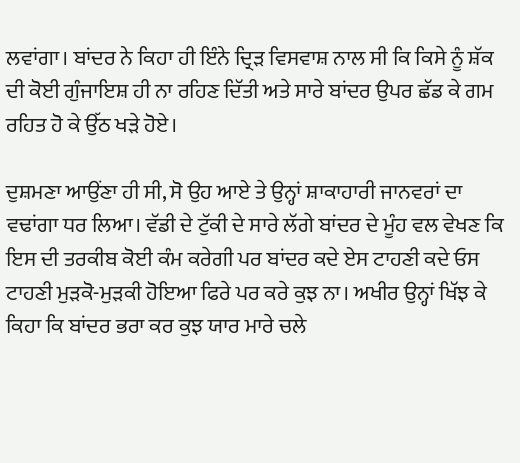ਲਵਾਂਗਾ। ਬਾਂਦਰ ਨੇ ਕਿਹਾ ਹੀ ਇੰਨੇ ਦ੍ਰਿੜ ਵਿਸਵਾਸ਼ ਨਾਲ ਸੀ ਕਿ ਕਿਸੇ ਨੂੰ ਸ਼ੱਕ ਦੀ ਕੋਈ ਗੁੰਜਾਇਸ਼ ਹੀ ਨਾ ਰਹਿਣ ਦਿੱਤੀ ਅਤੇ ਸਾਰੇ ਬਾਂਦਰ ਉਪਰ ਛੱਡ ਕੇ ਗਮ ਰਹਿਤ ਹੋ ਕੇ ਉੱਠ ਖੜੇ ਹੋਏ।

ਦੁਸ਼ਮਣਾ ਆਉਂਣਾ ਹੀ ਸੀ, ਸੋ ਉਹ ਆਏ ਤੇ ਉਨ੍ਹਾਂ ਸ਼ਾਕਾਹਾਰੀ ਜਾਨਵਰਾਂ ਦਾ ਵਢਾਂਗਾ ਧਰ ਲਿਆ। ਵੱਡੀ ਦੇ ਟੁੱਕੀ ਦੇ ਸਾਰੇ ਲੱਗੇ ਬਾਂਦਰ ਦੇ ਮੂੰਹ ਵਲ ਵੇਖਣ ਕਿ ਇਸ ਦੀ ਤਰਕੀਬ ਕੋਈ ਕੰਮ ਕਰੇਗੀ ਪਰ ਬਾਂਦਰ ਕਦੇ ਏਸ ਟਾਹਣੀ ਕਦੇ ਓਸ ਟਾਹਣੀ ਮੁੜਕੋ-ਮੁੜਕੀ ਹੋਇਆ ਫਿਰੇ ਪਰ ਕਰੇ ਕੁਝ ਨਾ। ਅਖੀਰ ਉਨ੍ਹਾਂ ਖਿੱਝ ਕੇ ਕਿਹਾ ਕਿ ਬਾਂਦਰ ਭਰਾ ਕਰ ਕੁਝ ਯਾਰ ਮਾਰੇ ਚਲੇ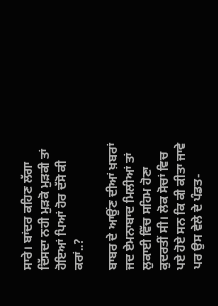ਸਾਰੇ। ਬਾਂਦਰ ਕਹਿਣ ਲੱਗਾ ਦਿੱਸਦਾ ਨਹੀ ਮੁੜਕੋ ਮੁੜਕੀ ਤਾਂ ਹੋਇਆਂ ਪਿਆਂ ਹੋਰ ਦੱਸੋ ਕੀ ਕਰਾਂ..?

ਬਾਬਰ ਦੇ ਆਉਂਣ ਦੀਆਂ ਖ਼ਬਰਾਂ ਜਦ ਏਮਨਾਬਾਦ ਮਿਲੀਆਂ ਤਾਂ ਲੁਕਾਈ ਵਿੱਚ ਸਹਿਮ ਹੋਣਾ ਕੁਦਰਤੀਂ ਸੀ। ਲੋਕ ਸੋਚਾਂ ਵਿਚ ਪਏ ਹੋਏ ਸਨ ਕਿ ਕੀ ਕੀਤਾ ਜਾਵੇ ਪਰ ਉਸ ਵੇਲੇ ਦੇ ਪੰਡਤ-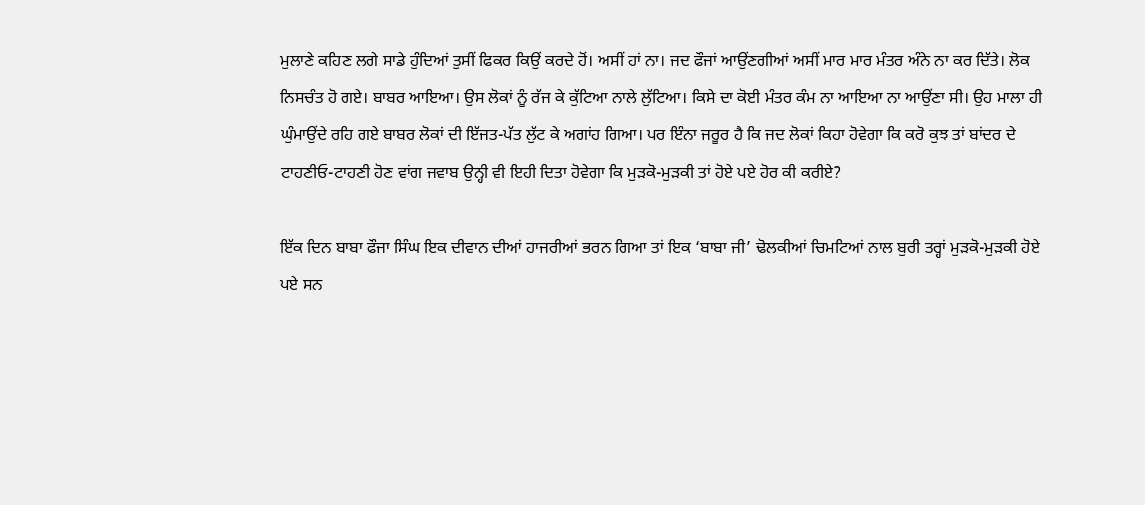ਮੁਲਾਣੇ ਕਹਿਣ ਲਗੇ ਸਾਡੇ ਹੁੰਦਿਆਂ ਤੁਸੀਂ ਫਿਕਰ ਕਿਉਂ ਕਰਦੇ ਹੋਂ। ਅਸੀਂ ਹਾਂ ਨਾ। ਜਦ ਫੌਜਾਂ ਆਉਂਣਗੀਆਂ ਅਸੀਂ ਮਾਰ ਮਾਰ ਮੰਤਰ ਅੰਨੇ ਨਾ ਕਰ ਦਿੱਤੇ। ਲੋਕ ਨਿਸਚੰਤ ਹੋ ਗਏ। ਬਾਬਰ ਆਇਆ। ਉਸ ਲੋਕਾਂ ਨੂੰ ਰੱਜ ਕੇ ਕੁੱਟਿਆ ਨਾਲੇ ਲੁੱਟਿਆ। ਕਿਸੇ ਦਾ ਕੋਈ ਮੰਤਰ ਕੰਮ ਨਾ ਆਇਆ ਨਾ ਆਉਂਣਾ ਸੀ। ਉਹ ਮਾਲਾ ਹੀ ਘੁੰਮਾਉਂਦੇ ਰਹਿ ਗਏ ਬਾਬਰ ਲੋਕਾਂ ਦੀ ਇੱਜਤ-ਪੱਤ ਲੁੱਟ ਕੇ ਅਗਾਂਹ ਗਿਆ। ਪਰ ਇੰਨਾ ਜਰੂਰ ਹੈ ਕਿ ਜਦ ਲੋਕਾਂ ਕਿਹਾ ਹੋਵੇਗਾ ਕਿ ਕਰੋ ਕੁਝ ਤਾਂ ਬਾਂਦਰ ਦੇ ਟਾਹਣੀਓ-ਟਾਹਣੀ ਹੋਣ ਵਾਂਗ ਜਵਾਬ ਉਨ੍ਹੀ ਵੀ ਇਹੀ ਦਿਤਾ ਹੋਵੇਗਾ ਕਿ ਮੁੜਕੋ-ਮੁੜਕੀ ਤਾਂ ਹੋਏ ਪਏ ਹੋਰ ਕੀ ਕਰੀਏ?

ਇੱਕ ਦਿਨ ਬਾਬਾ ਫੌਜਾ ਸਿੰਘ ਇਕ ਦੀਵਾਨ ਦੀਆਂ ਹਾਜਰੀਆਂ ਭਰਨ ਗਿਆ ਤਾਂ ਇਕ ‘ਬਾਬਾ ਜੀ’ ਢੋਲਕੀਆਂ ਚਿਮਟਿਆਂ ਨਾਲ ਬੁਰੀ ਤਰ੍ਹਾਂ ਮੁੜਕੋ-ਮੁੜਕੀ ਹੋਏ ਪਏ ਸਨ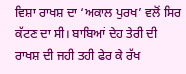ਵਿਸ਼ਾ ਰਾਖਸ਼ ਦਾ ‘ਅਕਾਲ ਪੁਰਖ’ ਵਲੋਂ ਸਿਰ ਕੱਟਣ ਦਾ ਸੀ। ਬਾਬਿਆਂ ਦੇਹ ਤੇਰੀ ਦੀ ਰਾਖਸ਼ ਦੀ ਜਹੀ ਤਹੀ ਫੇਰ ਕੇ ਰੱਖ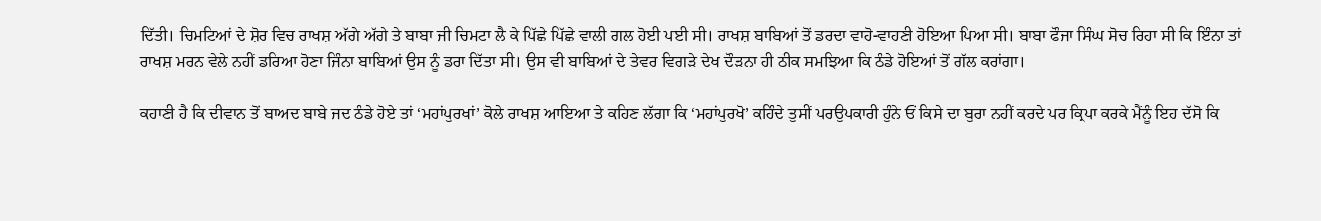ਦਿੱਤੀ। ਚਿਮਟਿਆਂ ਦੇ ਸ਼ੋਰ ਵਿਚ ਰਾਖਸ਼ ਅੱਗੇ ਅੱਗੇ ਤੇ ਬਾਬਾ ਜੀ ਚਿਮਟਾ ਲੈ ਕੇ ਪਿੱਛੇ ਪਿੱਛੇ ਵਾਲੀ ਗਲ ਹੋਈ ਪਈ ਸੀ। ਰਾਖਸ਼ ਬਾਬਿਆਂ ਤੋਂ ਡਰਦਾ ਵਾਹੋ-ਵਾਹਣੀ ਹੋਇਆ ਪਿਆ ਸੀ। ਬਾਬਾ ਫੌਜਾ ਸਿੰਘ ਸੋਚ ਰਿਹਾ ਸੀ ਕਿ ਇੰਨਾ ਤਾਂ ਰਾਖਸ਼ ਮਰਨ ਵੇਲੇ ਨਹੀਂ ਡਰਿਆ ਹੋਣਾ ਜਿੰਨਾ ਬਾਬਿਆਂ ਉਸ ਨੂੰ ਡਰਾ ਦਿੱਤਾ ਸੀ। ਉਸ ਵੀ ਬਾਬਿਆਂ ਦੇ ਤੇਵਰ ਵਿਗੜੇ ਦੇਖ ਦੌੜਨਾ ਹੀ ਠੀਕ ਸਮਝਿਆ ਕਿ ਠੰਡੇ ਹੋਇਆਂ ਤੋਂ ਗੱਲ ਕਰਾਂਗਾ।

ਕਹਾਣੀ ਹੈ ਕਿ ਦੀਵਾਨ ਤੋਂ ਬਾਅਦ ਬਾਬੇ ਜਦ ਠੰਡੇ ਹੋਏ ਤਾਂ ‘ਮਹਾਂਪੁਰਖਾਂ’ ਕੋਲੇ ਰਾਖਸ਼ ਆਇਆ ਤੇ ਕਹਿਣ ਲੱਗਾ ਕਿ ‘ਮਹਾਂਪੁਰਖੋ’ ਕਹਿੰਦੇ ਤੁਸੀਂ ਪਰਉਪਕਾਰੀ ਹੁੰਨੇ ਓਂ ਕਿਸੇ ਦਾ ਬੁਰਾ ਨਹੀਂ ਕਰਦੇ ਪਰ ਕ੍ਰਿਪਾ ਕਰਕੇ ਮੈਂਨੂੰ ਇਹ ਦੱਸੋ ਕਿ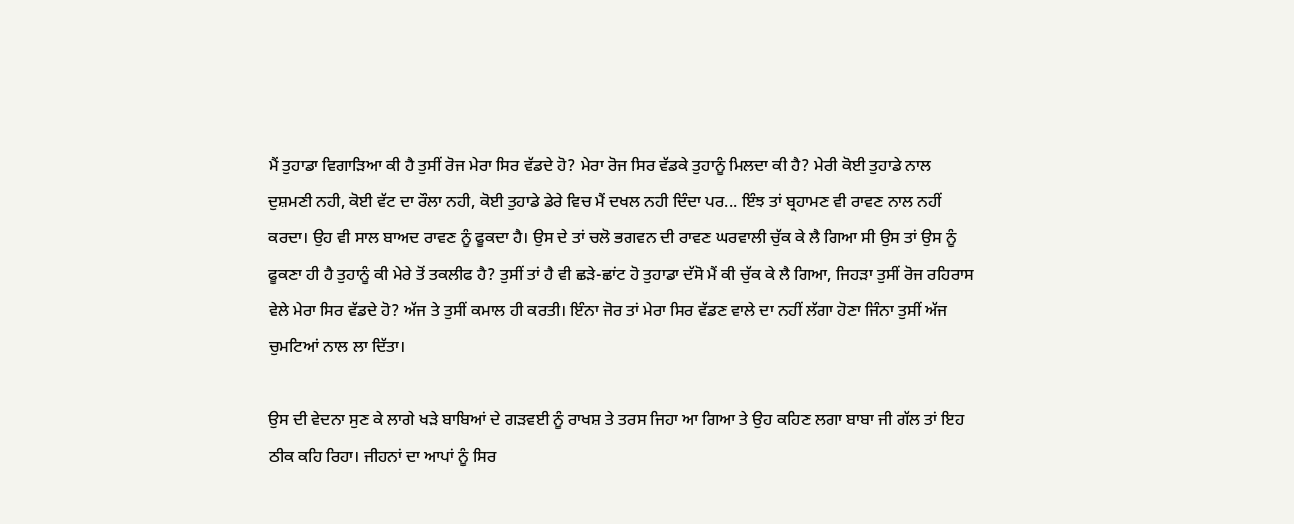ਮੈਂ ਤੁਹਾਡਾ ਵਿਗਾੜਿਆ ਕੀ ਹੈ ਤੁਸੀਂ ਰੋਜ ਮੇਰਾ ਸਿਰ ਵੱਡਦੇ ਹੋ? ਮੇਰਾ ਰੋਜ ਸਿਰ ਵੱਡਕੇ ਤੁਹਾਨੂੰ ਮਿਲਦਾ ਕੀ ਹੈ? ਮੇਰੀ ਕੋਈ ਤੁਹਾਡੇ ਨਾਲ ਦੁਸ਼ਮਣੀ ਨਹੀ, ਕੋਈ ਵੱਟ ਦਾ ਰੌਲਾ ਨਹੀ, ਕੋਈ ਤੁਹਾਡੇ ਡੇਰੇ ਵਿਚ ਮੈਂ ਦਖਲ ਨਹੀ ਦਿੰਦਾ ਪਰ... ਇੰਝ ਤਾਂ ਬ੍ਰਹਾਮਣ ਵੀ ਰਾਵਣ ਨਾਲ ਨਹੀਂ ਕਰਦਾ। ਉਹ ਵੀ ਸਾਲ ਬਾਅਦ ਰਾਵਣ ਨੂੰ ਫੂਕਦਾ ਹੈ। ਉਸ ਦੇ ਤਾਂ ਚਲੋ ਭਗਵਨ ਦੀ ਰਾਵਣ ਘਰਵਾਲੀ ਚੁੱਕ ਕੇ ਲੈ ਗਿਆ ਸੀ ਉਸ ਤਾਂ ਉਸ ਨੂੰ ਫੂਕਣਾ ਹੀ ਹੈ ਤੁਹਾਨੂੰ ਕੀ ਮੇਰੇ ਤੋਂ ਤਕਲੀਫ ਹੈ? ਤੁਸੀਂ ਤਾਂ ਹੈ ਵੀ ਛੜੇ-ਛਾਂਟ ਹੋ ਤੁਹਾਡਾ ਦੱਸੋ ਮੈਂ ਕੀ ਚੁੱਕ ਕੇ ਲੈ ਗਿਆ, ਜਿਹੜਾ ਤੁਸੀਂ ਰੋਜ ਰਹਿਰਾਸ ਵੇਲੇ ਮੇਰਾ ਸਿਰ ਵੱਡਦੇ ਹੋ? ਅੱਜ ਤੇ ਤੁਸੀਂ ਕਮਾਲ ਹੀ ਕਰਤੀ। ਇੰਨਾ ਜੋਰ ਤਾਂ ਮੇਰਾ ਸਿਰ ਵੱਡਣ ਵਾਲੇ ਦਾ ਨਹੀਂ ਲੱਗਾ ਹੋਣਾ ਜਿੰਨਾ ਤੁਸੀਂ ਅੱਜ ਚੁਮਟਿਆਂ ਨਾਲ ਲਾ ਦਿੱਤਾ।

ਉਸ ਦੀ ਵੇਦਨਾ ਸੁਣ ਕੇ ਲਾਗੇ ਖੜੇ ਬਾਬਿਆਂ ਦੇ ਗੜਵਈ ਨੂੰ ਰਾਖਸ਼ ਤੇ ਤਰਸ ਜਿਹਾ ਆ ਗਿਆ ਤੇ ਉਹ ਕਹਿਣ ਲਗਾ ਬਾਬਾ ਜੀ ਗੱਲ ਤਾਂ ਇਹ ਠੀਕ ਕਹਿ ਰਿਹਾ। ਜੀਹਨਾਂ ਦਾ ਆਪਾਂ ਨੂੰ ਸਿਰ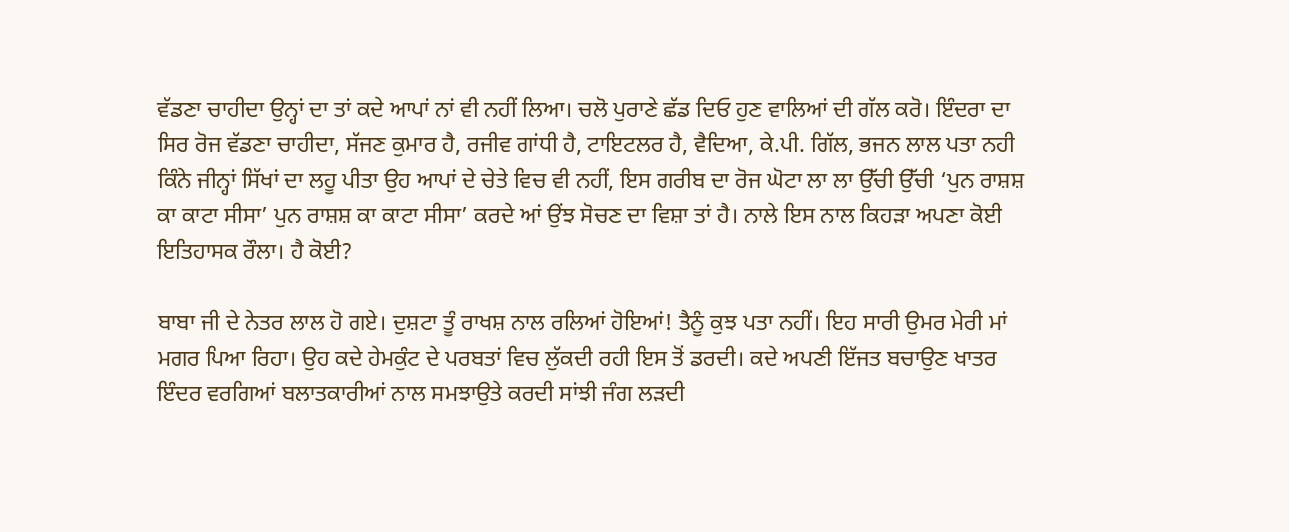ਵੱਡਣਾ ਚਾਹੀਦਾ ਉਨ੍ਹਾਂ ਦਾ ਤਾਂ ਕਦੇ ਆਪਾਂ ਨਾਂ ਵੀ ਨਹੀਂ ਲਿਆ। ਚਲੋ ਪੁਰਾਣੇ ਛੱਡ ਦਿਓ ਹੁਣ ਵਾਲਿਆਂ ਦੀ ਗੱਲ ਕਰੋ। ਇੰਦਰਾ ਦਾ ਸਿਰ ਰੋਜ ਵੱਡਣਾ ਚਾਹੀਦਾ, ਸੱਜਣ ਕੁਮਾਰ ਹੈ, ਰਜੀਵ ਗਾਂਧੀ ਹੈ, ਟਾਇਟਲਰ ਹੈ, ਵੈਦਿਆ, ਕੇ.ਪੀ. ਗਿੱਲ, ਭਜਨ ਲਾਲ ਪਤਾ ਨਹੀ ਕਿੰਨੇ ਜੀਨ੍ਹਾਂ ਸਿੱਖਾਂ ਦਾ ਲਹੂ ਪੀਤਾ ਉਹ ਆਪਾਂ ਦੇ ਚੇਤੇ ਵਿਚ ਵੀ ਨਹੀਂ, ਇਸ ਗਰੀਬ ਦਾ ਰੋਜ ਘੋਟਾ ਲਾ ਲਾ ਉੱਚੀ ਉੱਚੀ ‘ਪੁਨ ਰਾਸ਼ਸ਼ ਕਾ ਕਾਟਾ ਸੀਸਾ’ ਪੁਨ ਰਾਸ਼ਸ਼ ਕਾ ਕਾਟਾ ਸੀਸਾ’ ਕਰਦੇ ਆਂ ਉਂਝ ਸੋਚਣ ਦਾ ਵਿਸ਼ਾ ਤਾਂ ਹੈ। ਨਾਲੇ ਇਸ ਨਾਲ ਕਿਹੜਾ ਅਪਣਾ ਕੋਈ ਇਤਿਹਾਸਕ ਰੌਲਾ। ਹੈ ਕੋਈ?

ਬਾਬਾ ਜੀ ਦੇ ਨੇਤਰ ਲਾਲ ਹੋ ਗਏ। ਦੁਸ਼ਟਾ ਤੂੰ ਰਾਖਸ਼ ਨਾਲ ਰਲਿਆਂ ਹੋਇਆਂ! ਤੈਨੂੰ ਕੁਝ ਪਤਾ ਨਹੀਂ। ਇਹ ਸਾਰੀ ਉਮਰ ਮੇਰੀ ਮਾਂ ਮਗਰ ਪਿਆ ਰਿਹਾ। ਉਹ ਕਦੇ ਹੇਮਕੁੰਟ ਦੇ ਪਰਬਤਾਂ ਵਿਚ ਲੁੱਕਦੀ ਰਹੀ ਇਸ ਤੋਂ ਡਰਦੀ। ਕਦੇ ਅਪਣੀ ਇੱਜਤ ਬਚਾਉਣ ਖਾਤਰ ਇੰਦਰ ਵਰਗਿਆਂ ਬਲਾਤਕਾਰੀਆਂ ਨਾਲ ਸਮਝਾਉਤੇ ਕਰਦੀ ਸਾਂਝੀ ਜੰਗ ਲੜਦੀ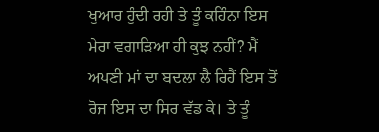ਖੁਆਰ ਹੁੰਦੀ ਰਹੀ ਤੇ ਤੂੰ ਕਹਿੰਨਾ ਇਸ ਮੇਰਾ ਵਗਾੜਿਆ ਹੀ ਕੁਝ ਨਹੀਂ? ਮੈਂ ਅਪਣੀ ਮਾਂ ਦਾ ਬਦਲਾ ਲੈ ਰਿਹੈਂ ਇਸ ਤੋਂ ਰੋਜ ਇਸ ਦਾ ਸਿਰ ਵੱਡ ਕੇ। ਤੇ ਤੂੰ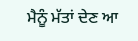ਮੈਨੂੰ ਮੱਤਾਂ ਦੇਣ ਆ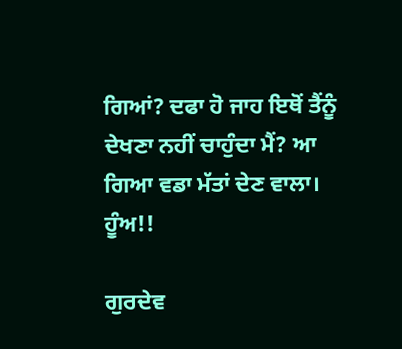ਗਿਆਂ? ਦਫਾ ਹੋ ਜਾਹ ਇਥੋਂ ਤੈਂਨੂੰ ਦੇਖਣਾ ਨਹੀਂ ਚਾਹੁੰਦਾ ਮੈਂ? ਆ ਗਿਆ ਵਡਾ ਮੱਤਾਂ ਦੇਣ ਵਾਲਾ। ਹੂੰਅ!!

ਗੁਰਦੇਵ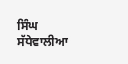ਸਿੰਘ ਸੱਧੇਵਾਲੀਆ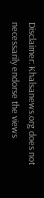Disclaimer: Khalsanews.org does not necessarily endorse the views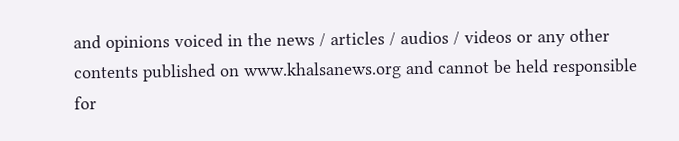and opinions voiced in the news / articles / audios / videos or any other contents published on www.khalsanews.org and cannot be held responsible for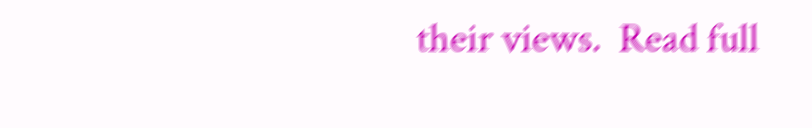their views.  Read full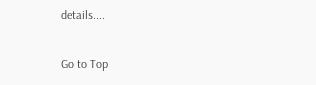details....

Go to Top